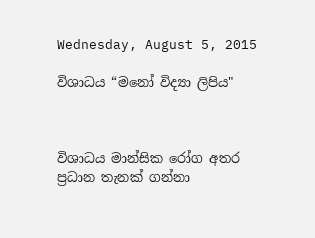Wednesday, August 5, 2015

විශාධය “මනෝ විද්‍යා ලිපිය"



විශාධය මාන්සික රෝග අතර ප්‍රධාන තැනක් ගන්නා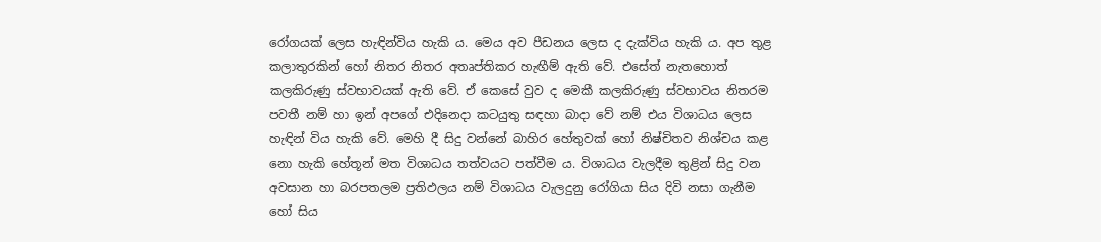රෝගයක් ලෙස හැඳින්විය හැකි ය. මෙය අව පීඩනය ලෙස ද දැක්විය හැකි ය. අප තුළ කලාතුරකින් හෝ නිතර නිතර අතෘප්තිකර හැඟීම් ඇති වේ. එසේත් නැතහොත් කලකිරුණු ස්වභාවයක් ඇති වේ. ඒ කෙසේ වුව ද මෙකී කලකිරුණු ස්වභාවය නිතරම පවතී නම් හා ඉන් අපගේ එදිනෙදා කටයුතු සඳහා බාදා වේ නම් එය විශාධය ලෙස හැඳින් විය හැකි වේ. මෙහි දී සිදු වන්නේ බාහිර හේතුවක් හෝ නිෂ්චිතව නිශ්චය කළ නො හැකි හේතූන් මත විශාධය තත්වයට පත්වීම ය. විශාධය වැලදීම තුළින් සිදු වන අවසාන හා බරපතලම ප්‍රතිඵලය නම් විශාධය වැලදුනු රෝගියා සිය දිවි නසා ගැනීම හෝ සිය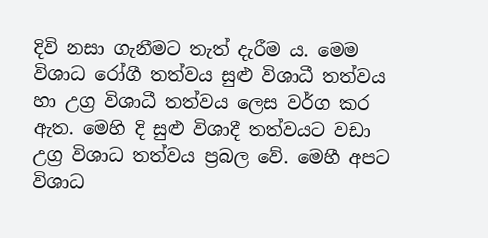දිවි නසා ගැනීමට තැත් දැරීම ය. මෙම විශාධ රෝගී තත්වය සුළු විශාධී තත්වය හා උග්‍ර විශාධී තත්වය ලෙස වර්ග කර ඇත. මෙහි දි සුළු විශාදී තත්වයට වඩා උග්‍ර විශාධ තත්වය ප්‍රබල වේ. මෙහී අපට විශාධ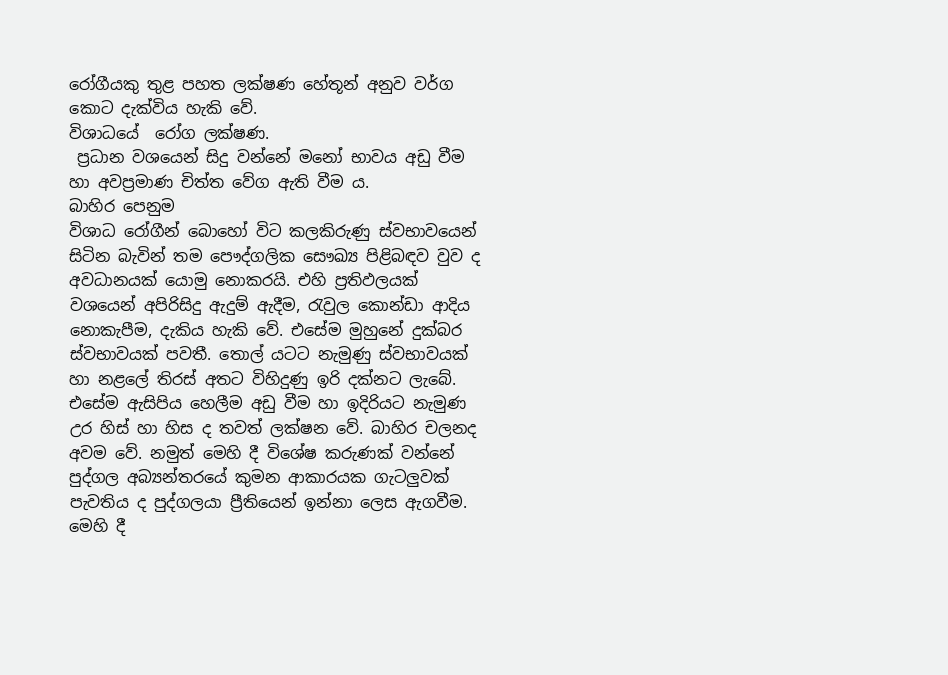රෝගීයකු තුළ පහත ලක්ෂණ හේතූන් අනුව වර්ග කොට දැක්විය හැකි වේ.
විශාධයේ  රෝග ලක්ෂණ.
 ප්‍රධාන වශයෙන් සිදු වන්නේ මනෝ භාවය අඩු වීම හා අවප්‍රමාණ චිත්ත වේග ඇති වීම ය.
බාහිර පෙනුම
විශාධ රෝගීන් බොහෝ විට කලකිරුණු ස්වභාවයෙන් සිටින බැවින් තම පෞද්ගලික සෞඛ්‍ය පිළිබඳව වුව ද අවධානයක් යොමු නොකරයි. එහි ප්‍රතිඵලයක් වශයෙන් අපිරිසිදු ඇදුම් ඇදීම, රැවුල කොන්ඩා ආදිය නොකැපීම, දැකිය හැකි වේ. එසේම මුහුනේ දුක්බර ස්වභාවයක් පවතී. තොල් යටට නැමුණු ස්වභාවයක් හා නළලේ තිරස් අතට විහිදුණු ඉරි දක්නට ලැබේ. එසේම ඇසිපිය හෙලීම අඩු වීම හා ඉදිරියට නැමුණ උර හිස් හා හිස ද තවත් ලක්ෂන වේ. බාහිර චලනද අවම වේ. නමුත් මෙහි දී විශේෂ කරුණක් වන්නේ පුද්ගල අබ්‍යන්තරයේ කුමන ආකාරයක ගැටලුවක් පැවතිය ද පුද්ගලයා ප්‍රීතියෙන් ඉන්නා ලෙස ඇගවීම. මෙහි දී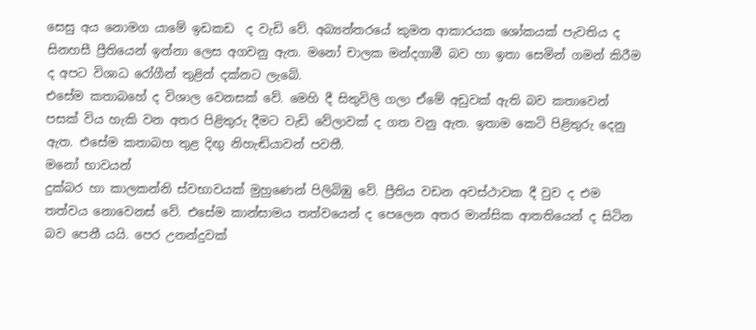සෙසු අය නොමග යාමේ ඉඩකඩ  ද වැඩි වේ. අබ්‍යන්තරයේ කුමන ආකාරයක ශෝකයක් පැවතිය ද සිනහසී ප්‍රීතියෙන් ඉන්නා ලෙස අගවනු ඇත. මනෝ චාලක මන්දගාමී බව හා ඉතා සෙමින් ගමන් කිරීම ද අපට විශාධ රෝගීන් තුළින් දක්නට ලැබේ.
එසේම කතාබහේ ද විශාල වෙනසක් වේ. මෙහි දී සිතුවිලි ගලා ඒමේ අඩුවක් ඇති බව කතාවෙන් පසක් විය හැකි වන අතර පිළිතුරු දීමට වැඩි වේලාවක් ද ගත වනු ඇත. ඉතාම කෙටි පිළිතුරු දෙනු ඇත. එසේම කතාබහ තුළ දිඟු නිහැඬියාවන් පවතී.
මනෝ භාවයන්
දුක්බර හා කාලකන්නි ස්වභාවයක් මුහුණෙන් පිලිබිඹු වේ. ප්‍රීතිය වඩන අවස්ථාවක දී වුව ද එම තත්වය නොවෙනස් වේ. එසේම කාන්සාමය තත්වයෙන් ද පෙලෙන අතර මාන්සික ආතතියෙන් ද සිටින බව පෙනී යයි. පෙර උනන්දුවක්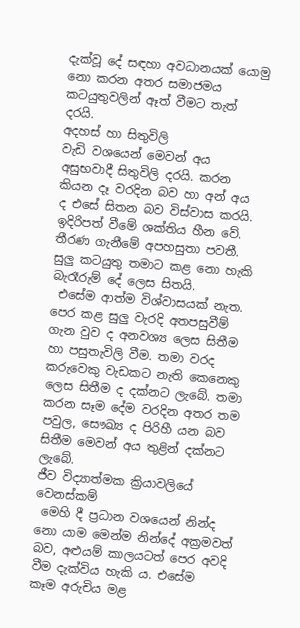දැක්වූ දේ සඳහා අවධානයක් යොමු නො කරන අතර සමාජමය කටයුතුවලින් ඈත් වීමට තැත් දරයි.
අදහස් හා සිතුවිලි
වැඩි වශයෙන් මෙවන් අය අසුභවාදී සිතුවිලි දරයි. කරන කියන දෑ වරදින බව හා අන් අය ද එසේ සිතන බව විස්වාස කරයි. ඉදිරිපත් වීමේ ශක්තිය හීන වේ.
තීරණ ගැනීමේ අපහසුතා පවතී.
සුලු කටයුතු තමාට කළ නො හැකි බැරෑරුම් දේ ලෙස සිතයි.
 එසේම ආත්ම විශ්වාසයක් නැත. පෙර කළ සුලු වැරදි අතපසුවීම් ගැන වුව ද අනවශ්‍ය ලෙස සිතීම හා පසුතැවිලි වීම. තමා වරද කරුවෙකු වැඩකට නැති කෙනෙකු  ලෙස සිතීම ද දක්නට ලැබේ. තමා කරන සෑම දේම වරදින අතර තම පවුල, සෞඛ්‍ය ද පිරිහී යන බව සිතීම මෙවන් අය තුළින් දක්නට ලැබේ.
ජීව විද්‍යාත්මක ක්‍රියාවලියේ වෙනස්කම්
 මෙහි දී ප්‍රධාන වශයෙන් නින්ද නො යාම මෙන්ම නින්දේ අක්‍රමවත් බව, අළුයම් කාලයටත් පෙර අවදි වීම දැක්විය හැකි ය. එසේම  කෑම අරුචිය මළ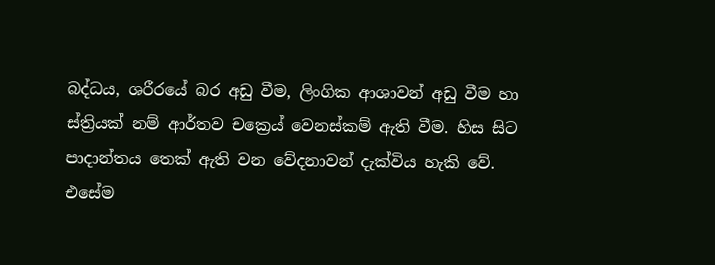බද්ධය, ශරීරයේ බර අඩු වීම, ලිංගික ආශාවන් අඩු වීම හා ස්ත්‍රියක් නම් ආර්තව චක්‍රෙය් වෙනස්කම් ඇති වීම. හිස සිට පාදාන්තය තෙක් ඇති වන වේදනාවන් දැක්විය හැකි වේ.
එසේම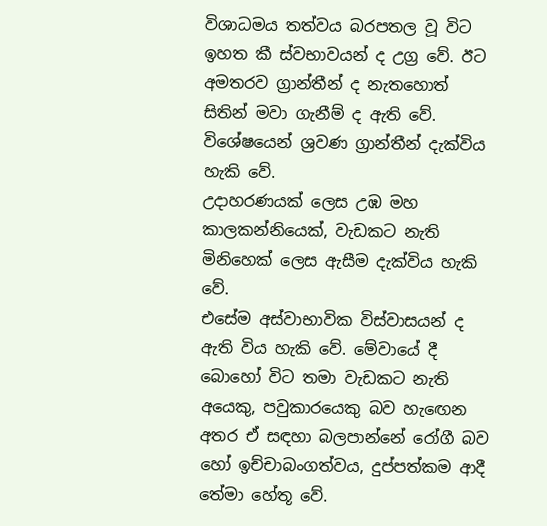විශාධමය තත්වය බරපතල වූ විට ඉහත කී ස්වභාවයන් ද උග්‍ර වේ. ඊට අමතරව ග්‍රාන්තීන් ද නැතහොත් සිතින් මවා ගැනීම් ද ඇති වේ. විශේෂයෙන් ශ්‍රවණ ග්‍රාන්තීන් දැක්විය හැකි වේ.
උදාහරණයක් ලෙස උඹ මහ කාලකන්නියෙක්, වැඩකට නැති මිනිහෙක් ලෙස ඇසීම දැක්විය හැකි වේ.
එසේම අස්වාභාවික විස්වාසයන් ද ඇති විය හැකි වේ. මේවායේ දී බොහෝ විට තමා වැඩකට නැති අයෙකු, පවුකාරයෙකු බව හැඟෙන අතර ඒ සඳහා බලපාන්නේ රෝගී බව‍ හෝ ඉච්චාබංගත්වය, දුප්පත්කම ආදී තේමා හේතූ වේ.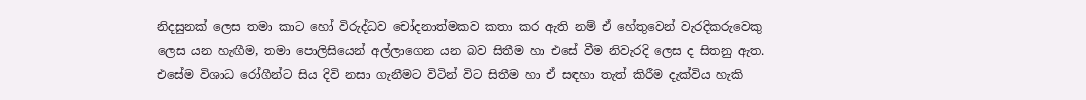නිදසුනක් ලෙස තමා කාට හෝ විරුද්ධව චෝදනාත්මකව කතා කර ඇති නම් ඒ හේතුවෙන් වැරදිකරුවෙකු ලෙස යන හැඟීම, තමා පොලිසියෙන් අල්ලාගෙන යන බව සිතීම හා එසේ වීම නිවැරදි ලෙස ද සිතනු ඇත.
එසේම විශාධ රෝගීන්ට සිය දිවි නසා ගැනීමට විටින් විට සිතීම හා ඒ සඳහා තැත් කිරීම දැක්විය හැකි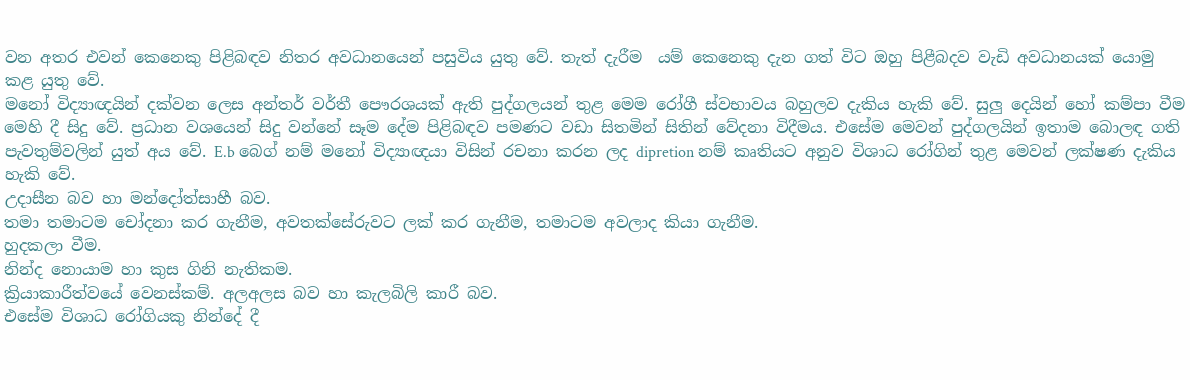වන අතර එවන් කෙනෙකු පිළිබඳව නිතර අවධානයෙන් පසුවිය යුතු වේ. තැත් දැරීම  යම් කෙනෙකු දැන ගත් විට ඔහු පිළීබදව වැඩි අවධානයක් යොමු කළ යුතු වේ.
මනෝ විද්‍යාඥයින් දක්වන ලෙස අන්තර් වර්තී පෞරශයක් ඇති පුද්ගලයන් තුළ මෙම රෝගී ස්වභාවය බහුලව දැකිය හැකි වේ. සුලු දෙයින් හෝ කම්පා වීම මෙහි දී සිදු වේ. ප්‍රධාන වශයෙන් සිදු වන්නේ සෑම දේම පිළිබඳව පමණට වඩා සිතමින් සිතින් වේදනා විදීමය. එසේම මෙවන් පුද්ගලයින් ඉතාම බොලඳ ගති පැවතුම්වලින් යුත් අය වේ. E.b බෙග් නම් මනෝ විද්‍යාඥයා විසින් රචනා කරන ලද dipretion නම් කෘතියට අනුව විශාධ රෝගින් තුළ මෙවන් ලක්ෂණ දැකිය හැකි වේ.
උදාසීන බව හා මන්දෝත්සාහී බව.
තමා තමාටම චෝදනා කර ගැනීම, අවතක්සේරුවට ලක් කර ගැනීම, තමාටම අවලාද කියා ගැනීම.
හුදකලා වීම.
නින්ද නොයාම හා කුස ගිනි නැතිකම.
ක්‍රියාකාරීත්වයේ වෙනස්කම්. අලඅලස බව හා කැලබිලි කාරී බව.
එසේම විශාධ රෝගියකු නින්දේ දී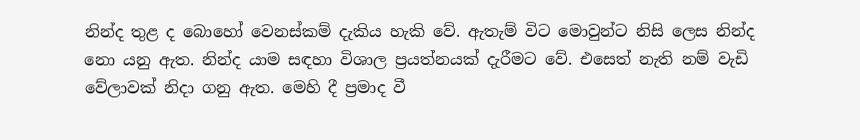නින්ද තුළ ද බොහෝ වෙනස්කම් දැකිය හැකි වේ. ඇතැම් විට මොවුන්ට නිසි ලෙස නින්ද නො යනු ඇත. නින්ද යාම සඳහා විශාල ප්‍රයත්නයක් දැරීමට වේ. එසෙත් නැති නම් වැඩි වේලාවක් නිදා ගනු ඇත. මෙහි දී ප්‍රමාද වී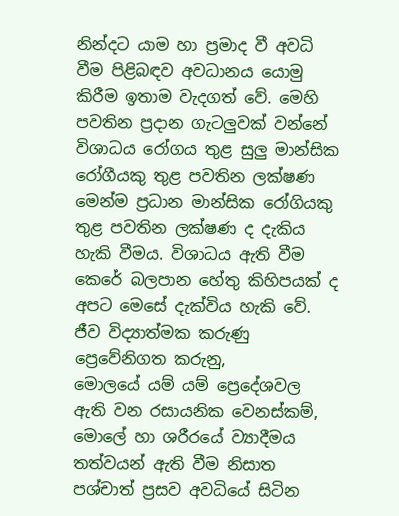නින්දට යාම හා ප්‍රමාද වී අවධි වීම පිළිබඳව අවධානය යොමු කිරීම ඉතාම වැදගත් වේ. මෙහි පවතින ප්‍රදාන ගැටලුවක් වන්නේ විශාධය රෝගය තුළ සුලු මාන්සික රෝගීයකු තුළ පවතින ලක්ෂණ මෙන්ම ප්‍රධාන මාන්සික රෝගියකු තුළ පවතින ලක්ෂණ ද දැකිය හැකි වීමය. විශාධය ඇති වීම කෙරේ බලපාන හේතු කිහිපයක් ද අපට මෙසේ දැක්විය හැකි වේ.
ජීව විද්‍යාත්මක කරුණු
ප්‍රෙවේනිගත කරුනු,
මොලයේ යම් යම් ප්‍රෙදේශවල ඇති වන රසායනික වෙනස්කම්,
මොලේ හා ශරීරයේ ව්‍යාදීමය තත්වයන් ඇති වීම නිසාත
පශ්චාත් ප්‍රසව අවධියේ සිටින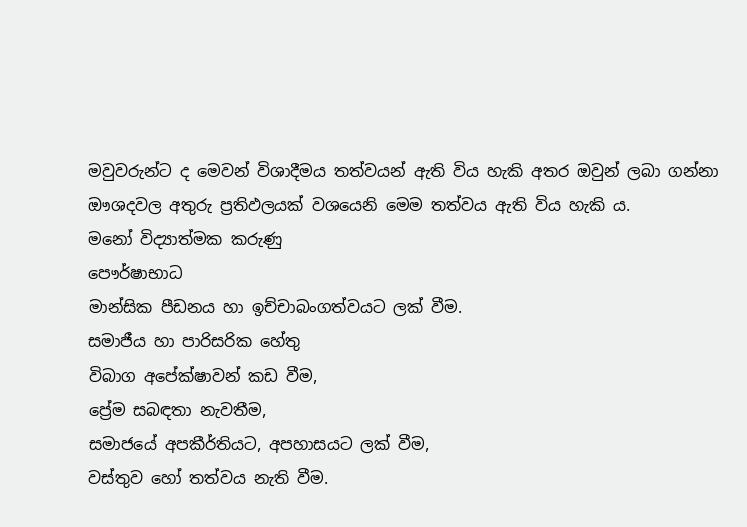මවුවරුන්ට ද මෙවන් විශාදීමය තත්වයන් ඇති විය හැකි අතර ඔවුන් ලබා ගන්නා ඖශදවල අතුරු ප්‍රතිඵලයක් වශයෙනි මෙම තත්වය ඇති විය හැකි ය.
මනෝ විද්‍යාත්මක කරුණු
පෞර්ෂාභාධ
මාන්සික පීඩනය හා ඉච්චාබංගත්වයට ලක් වීම.
සමාජීය හා පාරිසරික හේතු
විබාග අපේක්ෂාවන් කඩ වීම,
ප්‍රේම සබඳතා නැවතීම,
සමාජයේ අපකීර්තියට, අපහාසයට ලක් වීම,
වස්තුව හෝ තත්වය නැති වීම.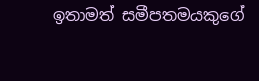ඉතාමත් සමීපතමයකුගේ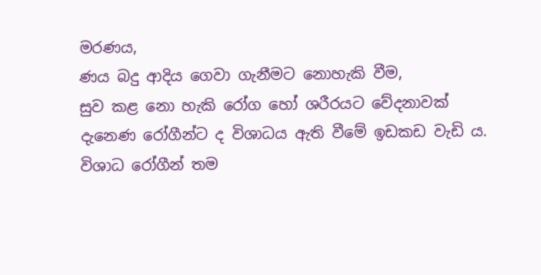මරණය,
ණය බදු ආදිය ගෙවා ගැනීමට නොහැකි වීම,
සුව කළ නො හැකි රෝග හෝ ශරීරයට වේදනාවක් දැනෙණ රෝගීන්ට ද විශාධය ඇති වීමේ ඉඩකඩ වැඩි ය.
විශාධ රෝගීන් තම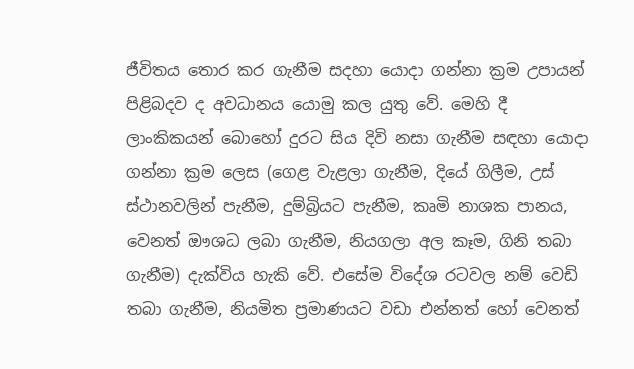ජීවිතය තොර කර ගැනීම සදහා යොදා ගන්නා ක්‍රම උපායන් පිළිබදව ද අවධානය යොමු කල යුතු වේ. මෙහි දී ලාංකිකයන් බොහෝ දුරට සිය දිවි නසා ගැනීම සඳහා යොදා ගන්නා ක්‍රම ලෙස (ගෙළ වැළලා ගැනීම, දියේ ගිලීම, උස් ස්ථානවලින් පැනීම, දුම්බ්‍රියට පැනීම, කෘමි නාශක පානය, වෙනත් ඖශධ ලබා ගැනීම, නියගලා අල කෑම, ගිනි තබා ගැනීම) දැක්විය හැකි වේ. එසේම විදේශ රටවල නම් වෙඩි තබා ගැනීම, නියමිත ප්‍රමාණයට වඩා එන්නත් හෝ වෙනත්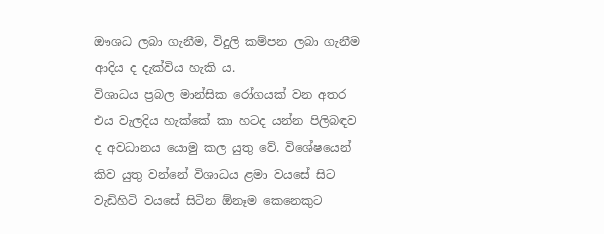ඖශධ ලබා ගැනීම, විදුලි කම්පන ලබා ගැනීම ආදිය ද දැක්විය හැකි ය.
විශාධය ප්‍රබල මාන්සික රෝගයක් වන අතර එය වැලදිය හැක්කේ කා හටද යන්න පිලිබඳව ද අවධානය යොමු කල යුතු වේ. විශේෂයෙන් කිව යුතු වන්නේ විශාධය ළමා වයසේ සිට වැඩිහිටි වයසේ සිටින ඕනෑම කෙනෙකුට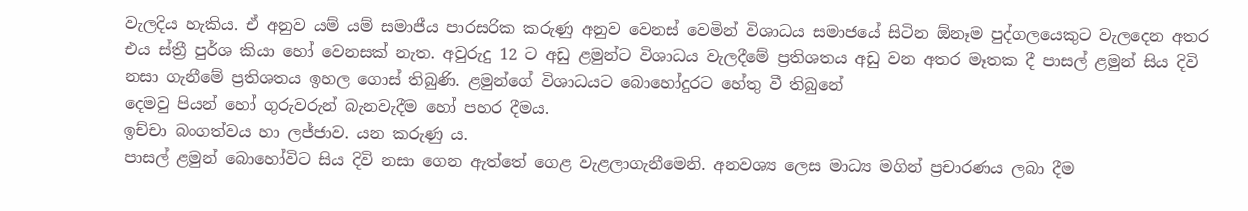වැලදිය හැකිය. ඒ අනුව යම් යම් සමාජීය පාරසරික කරුණු අනුව වෙනස් වෙමින් විශාධය සමාජයේ සිටින ඕනෑම පුද්ගලයෙකුට වැලදෙන අතර එය ස්ත්‍රී පුර්ශ කියා හෝ වෙනසක් නැත. අවුරුදු 12 ට අඩු ළමුන්ට විශාධය වැලදීමේ ප්‍රතිශතය අඩු වන අතර මෑතක දී පාසල් ළමුන් සිය දිවි නසා ගැනීමේ ප්‍රතිශතය ඉහල ගොස් තිබුණි. ළමුන්ගේ විශාධයට බොහෝදුරට හේතු වී තිබුනේ
දෙමවු පියන් හෝ ගුරුවරුන් බැනවැදීම හෝ පහර දීමය.
ඉච්චා බංගත්වය හා ලජ්ජාව. යන කරුණු ය.
පාසල් ළමුන් බොහෝවිට සිය දිවි නසා ගෙන ඇත්තේ ගෙළ වැළලාගැනීමෙනි. අනවශ්‍ය ලෙස මාධ්‍ය මගින් ප්‍රචාරණය ලබා දීම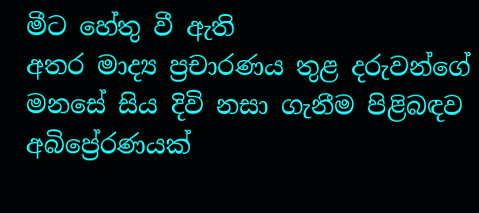මීට හේතු වී ඇති
අතර මාද්‍ය ප්‍රචාරණය තුළ දරුවන්ගේ මනසේ සිය දිවි නසා ගැනීම පිළිබඳව අබිප්‍රේරණයක්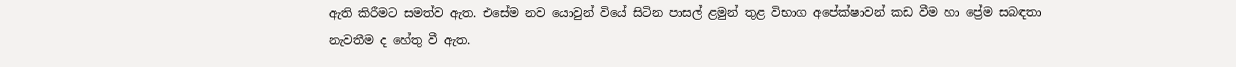ඇති කිරීමට සමත්ව ඇත. එසේම නව යොවුන් වියේ සිටින පාසල් ළමුන් තුළ විභාග අපේක්ෂාවන් කඩ වීම හා ප්‍රේම සබඳතා නැවතීම ද හේතු වී ඇත.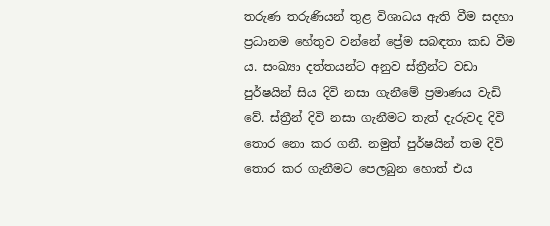තරුණ තරුණියන් තුළ විශාධය ඇති වීම සදහා ප්‍රධානම හේතුව වන්නේ ප්‍රේම සබඳතා කඩ වීම ය. සංඛ්‍යා දත්තයන්ට අනුව ස්ත්‍රීන්ට වඩා පුර්ෂයින් සිය දිවි නසා ගැනීමේ ප්‍රමාණය වැඩි වේ. ස්ත්‍රීන් දිවි නසා ගැනීමට තැත් දැරුවද දිවි තොර නො කර ගනී. නමුත් පුර්ෂයින් තම දිවි තොර කර ගැනීමට පෙලබුන හොත් එය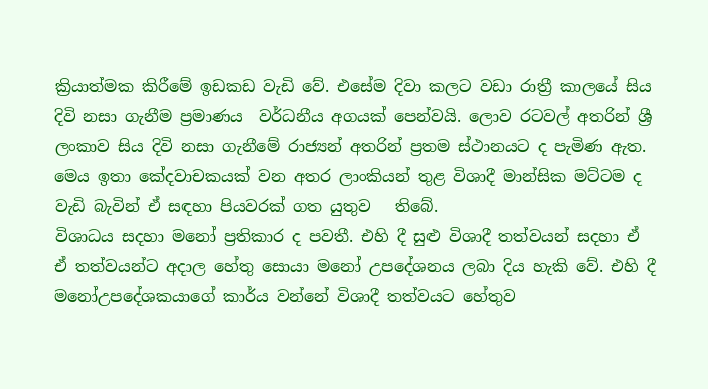ක්‍රියාත්මක කිරීමේ ඉඩකඩ වැඩි වේ. එසේම දිවා කලට වඩා රාත්‍රී කාලයේ සිය දිවි නසා ගැනීම ප්‍රමාණය  වර්ධනීය අගයක් පෙන්වයි. ලොව රටවල් අතරින් ශ්‍රී ලංකාව සිය දිවි නසා ගැනීමේ රාජ්‍යන් අතරින් ප්‍රතම ස්ථානයට ද පැමිණ ඇත. මෙය ඉතා කේදවාචකයක් වන අතර ලාංකියන් තුළ විශාදී මාන්සික මට්ටම ද වැඩි බැවින් ඒ සඳහා පියවරක් ගත යුතුව   තිබේ.
විශාධය සදහා මනෝ ප්‍රතිකාර ද පවතී. එහි දී සුළු විශාදී තත්වයන් සදහා ඒ ඒ තත්වයන්ට අදාල හේතු සොයා මනෝ උපදේශනය ලබා දිය හැකි වේ. එහි දී මනෝඋපදේශකයාගේ කාර්ය වන්නේ විශාදී තත්වයට හේතුව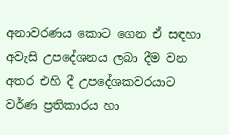අනාවරණය කොට ගෙන ඒ සඳහා අවැසි උපදේශනය ලබා දීම වන අතර එහි දී උපදේශකවරයාට වර්ණ ප්‍රතිකාරය හා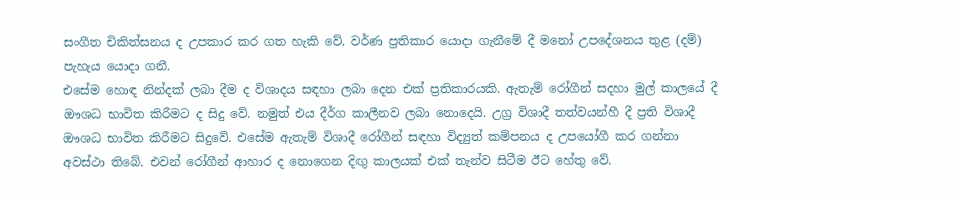සංගීත චිකිත්සනය ද උපකාර කර ගත හැකි වේ. වර්ණ ප්‍රතිකාර යොදා ගැනීමේ දී මනෝ උපදේශනය තුළ (දම්) පැහැය යොදා ගනී.
එසේම හොඳ නින්දක් ලබා දීම ද විශාදය සඳහා ලබා දෙන එක් ප්‍රතිකාරයකි. ඇතැම් රෝගීන් සදහා මුල් කාලයේ දී ඖශධ භාවිත කිරීමට ද සිදු වේ. නමුත් එය දීර්ග කාලීනව ලබා නොදෙයි. උග්‍ර විශාදී තත්වයන්හී දී ප්‍රති විශාදී ඖශධ භාවිත කිරීමට සිදුවේ. එසේම ඇතැම් විශාදී රෝගීන් සඳහා විද්‍යුත් කම්පනය ද උපයෝගී කර ගන්නා අවස්ථා තිබේ. එවන් රෝගීන් ආහාර ද නොගෙන දිඟු කාලයක් එක් තැන්ව සිටීම ඊට හේතු වේ.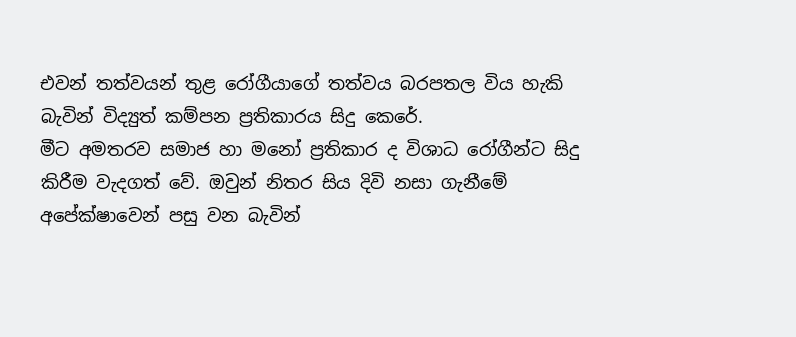එවන් තත්වයන් තුළ රෝගීයාගේ තත්වය බරපතල විය හැකි බැවින් විද්‍යුත් කම්පන ප්‍රතිකාරය සිදු කෙරේ.
මීට අමතරව සමාජ හා මනෝ ප්‍රතිකාර ද විශාධ රෝගීන්ට සිදු කිරීම වැදගත් වේ. ඔවුන් නිතර සිය දිවි නසා ගැනීමේ අපේක්ෂාවෙන් පසු වන බැවින්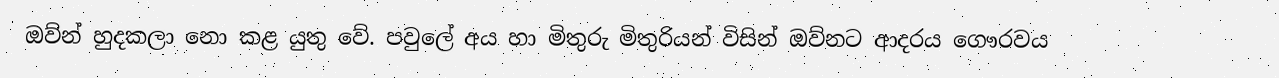ඔව්න් හුදකලා නො කළ යුතු වේ. පවුලේ අය හා මිතුරු මිතුරියන් විසින් ඔව්නට ආදරය ගෞරවය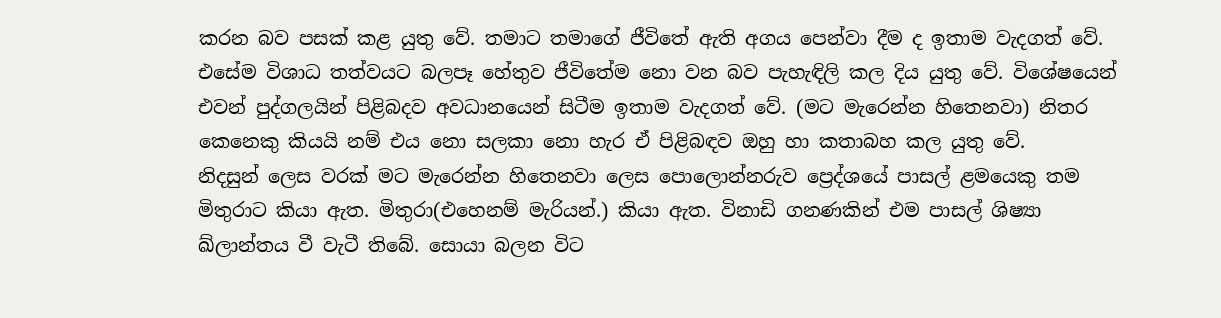කරන බව පසක් කළ යුතු වේ. තමාට තමාගේ ජීවිතේ ඇති අගය පෙන්වා දීම ද ඉතාම වැදගත් වේ. එසේම විශාධ තත්වයට බලපෑ හේතුව ජීවිතේම නො වන බව පැහැඳිලි කල දිය යුතු වේ. විශේෂයෙන් එවන් පුද්ගලයින් පිළිබදව අවධානයෙන් සිටීම ඉතාම වැදගත් වේ. (මට මැරෙන්න හිතෙනවා) නිතර කෙනෙකු කියයි නම් එය නො සලකා නො හැර ඒ පිළිබඳව ඔහු හා කතාබහ කල යුතු වේ.
නිදසුන් ලෙස වරක් මට මැරෙන්න හිතෙනවා ලෙස පොලොන්නරුව ප්‍රෙද්ශයේ පාසල් ළමයෙකු තම මිතුරාට කියා ඇත. මිතුරා(එහෙනම් මැරියන්.) කියා ඇත. විනාඩි ගනණකින් එම පාසල් ශිෂ්‍යා ඛ්ලාන්තය වී වැටී තිබේ. සොයා බලන විට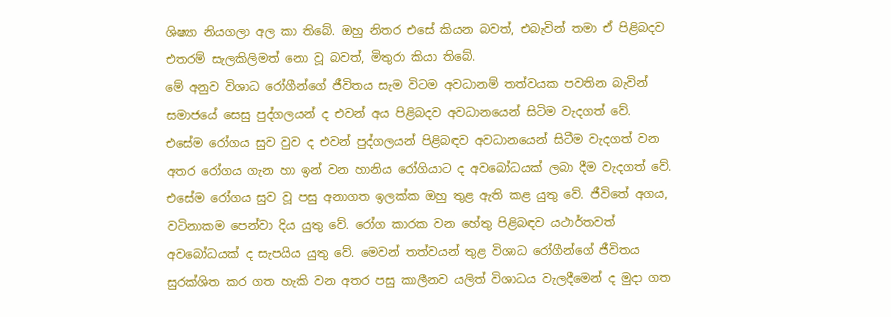ශිෂ්‍යා නියගලා අල කා තිබේ. ඔහු නිතර එසේ කියන බවත්, එබැවින් තමා ඒ පිළිබදව එතරම් සැලකිලිමත් නො වූ බවත්, මිතුරා කියා තිබේ.
මේ අනුව විශාධ රෝගීන්ගේ ජීවිතය සැම විටම අවධානම් තත්වයක පවතින බැවින් සමාජයේ සෙසු පුද්ගලයන් ද එවන් අය පිළිබදව අවධානයෙන් සිටිම වැදගත් වේ.
එසේම රෝගය සුව වුව ද එවන් පුද්ගලයන් පිළිබඳව අවධානයෙන් සිටීම වැදගත් වන අතර රෝගය ගැන හා ඉන් වන හානිය රෝගියාට ද අවබෝධයක් ලබා දීම වැදගත් වේ. එසේම රෝගය සුව වූ පසු අනාගත ඉලක්ක ඔහු තුළ ඇති කළ යුතු වේ. ජීවිතේ අගය, වටිනාකම පෙන්වා දිය යුතු වේ. රෝග කාරක වන හේතු පිළිබඳව යථාර්තවත් අවබෝධයක් ද සැපයිය යුතු වේ. මෙවන් තත්වයන් තුළ විශාධ රෝගීන්ගේ ජීවිතය සුරක්ශිත කර ගත හැකි වන අතර පසු කාලීනව යලිත් විශාධය වැලදීමෙන් ද මුදා ගත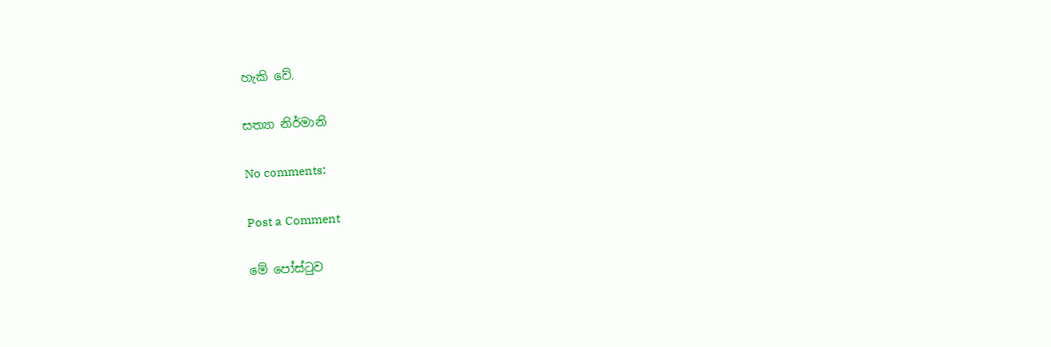හැකි වේ.

සත්‍යා නිර්මානි

No comments:

Post a Comment

මේ පෝස්ටුව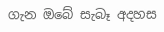ගැන ඔබේ සැබෑ අදහස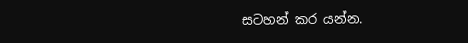සටහන් කර යන්න.